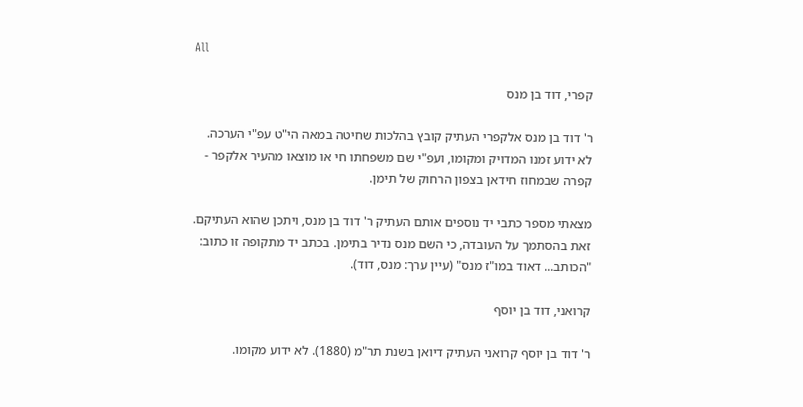All

קפרי, דוד בן מנס

ר' דוד בן מנס אלקפרי העתיק קובץ בהלכות שחיטה במאה הי"ט עפ"י הערכה. לא ידוע זמנו המדויק ומקומו, ועפ"י שם משפחתו חי או מוצאו מהעיר אלקפר - קפרה שבמחוז חידאן בצפון הרחוק של תימן.

מצאתי מספר כתבי יד נוספים אותם העתיק ר' דוד בן מנס, ויתכן שהוא העתיקם. זאת בהסתמך על העובדה, כי השם מנס נדיר בתימן. בכתב יד מתקופה זו כתוב: "הכותב... דאוד במו"ז מנס" (עיין ערך: מנס, דוד).

קרואני, דוד בן יוסף

ר' דוד בן יוסף קרואני העתיק דיואן בשנת תר"מ (1880). לא ידוע מקומו.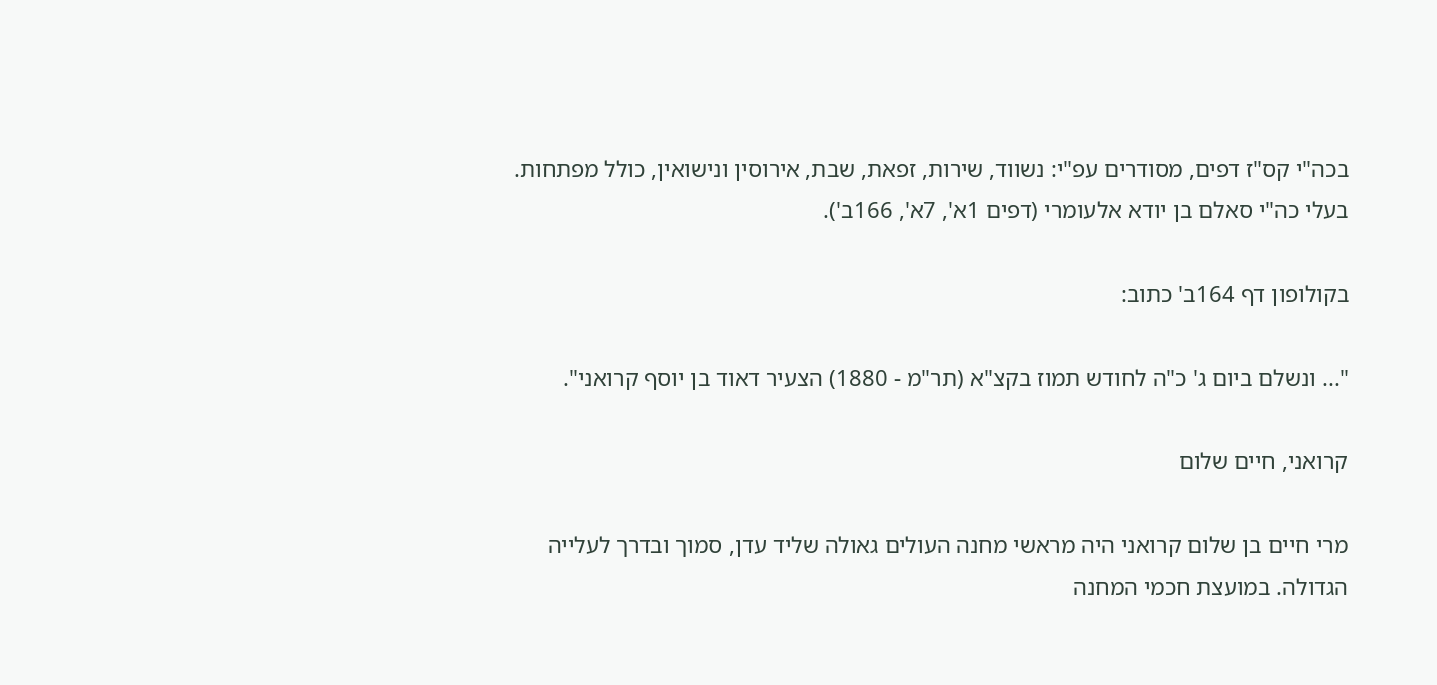בכה"י קס"ז דפים, מסודרים עפ"י: נשווד, שירות, זפאת, שבת, אירוסין ונישואין, כולל מפתחות. בעלי כה"י סאלם בן יודא אלעומרי (דפים 1א', 7א', 166ב').

בקולופון דף 164ב' כתוב:

"... ונשלם ביום ג' כ"ה לחודש תמוז בקצ"א (תר"מ - 1880) הצעיר דאוד בן יוסף קרואני".

קרואני, חיים שלום

מרי חיים בן שלום קרואני היה מראשי מחנה העולים גאולה שליד עדן, סמוך ובדרך לעלייה הגדולה. במועצת חכמי המחנה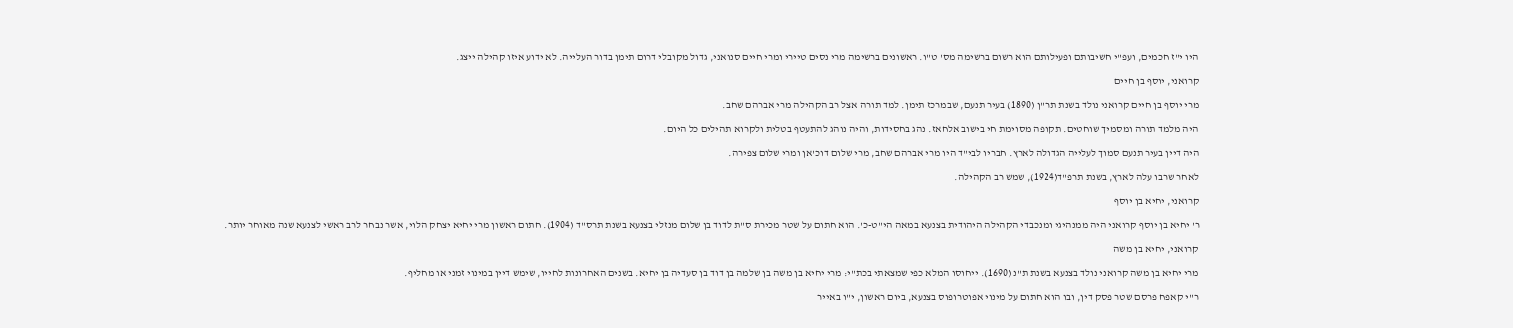היו י"ז חכמים, ועפ"י חשיבותם ופעילותם הוא רשום ברשימה מס' ט"ו. ראשונים ברשימה מרי נסים טיירי ומרי חיים סנואני, גדול מקובלי דרום תימן בדור העלייה. לא ידוע איזו קהילה ייצג.

קרואני, יוסף בן חיים

מרי יוסף בן חיים קרואני נולד בשנת תר"ן (1890) בעיר תנעם, שבמרכז תימן. למד תורה אצל רב הקהילה מרי אברהם שחב.

היה מלמד תורה ומסמיך שוחטים. תקופה מסוימת חי בישוב אלחאז. נהג בחסידות, והיה נוהג להתעטף בטלית ולקרוא תהילים כל היום.

היה דיין בעיר תנעם סמוך לעלייה הגדולה לארץ. חבריו לבי"ד היו מרי אברהם שחב, מרי שלום דוכ'אן ומרי שלום צפירה.

לאחר שרבו עלה לארץ, בשנת תרפ"ד(1924), שמש רב הקהילה.

קרואני, יחיא בן יוסף

ר' יחיא בן יוסף קרואני היה ממנהיגי ומנכבדי הקהילה היהודית בצנעא במאה הי"ט-כ'. הוא חתום על שטר מכירת ס"ת לדוד בן שלום מנזלי בצנעא בשנת תרס"ד (1904). חתום ראשון מרי יחיא יצחק הלוי, אשר נבחר לרב ראשי לצנעא שנה מאוחר יותר.

קרואני, יחיא בן משה

מרי יחיא בן משה קרואני נולד בצנעא בשנת ת"נ (1690). ייחוסו המלא כפי שמצאתי בכת"י: מרי יחיא בן משה בן שלמה בן דוד בן סעדיה בן יחיא. בשנים האחרונות לחייו, שימש דיין במינוי זמני או מחליף.

ר"י קאפח פרסם שטר פסק דין, ובו הוא חתום על מינוי אפוטרופוס בצנעא, ביום ראשון, י"ו באייר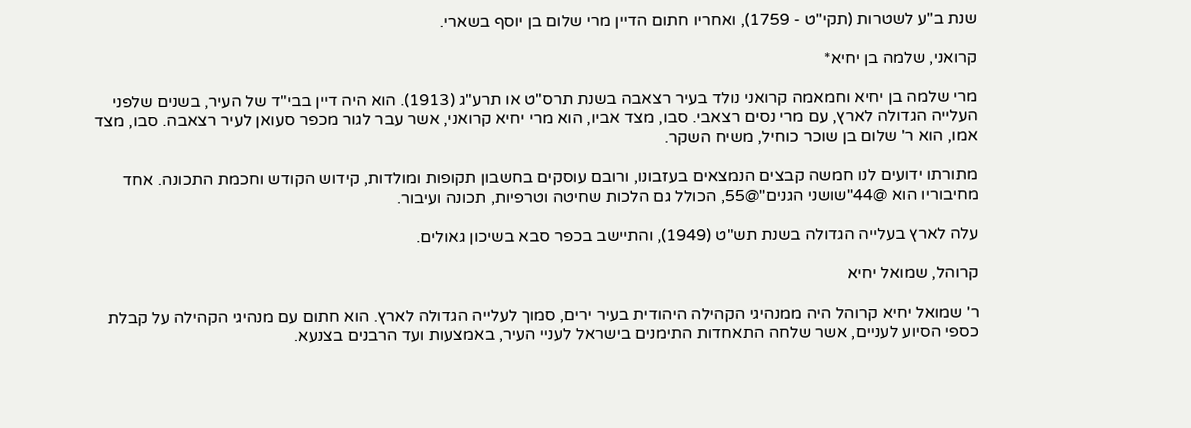שנת ב"ע לשטרות (תקי"ט - 1759), ואחריו חתום הדיין מרי שלום בן יוסף בשארי.

קרואני, שלמה בן יחיא*

מרי שלמה בן יחיא וחמאמה קרואני נולד בעיר רצאבה בשנת תרס"ט או תרע"ג (1913). הוא היה דיין בבי"ד של העיר, בשנים שלפני העלייה הגדולה לארץ, עם מרי נסים רצאבי. סבו, מצד אביו, הוא מרי יחיא קרואני, אשר עבר לגור מכפר סעואן לעיר רצאבה. סבו, מצד אמו, הוא ר' שלום בן שוכר כוחיל, משיח השקר.

מתורתו ידועים לנו חמשה קבצים הנמצאים בעזבונו, ורובם עוסקים בחשבון תקופות ומולדות, קידוש הקודש וחכמת התכונה. אחד מחיבוריו הוא @44"שושני הגנים"@55, הכולל גם הלכות שחיטה וטרפיות, תכונה ועיבור.

עלה לארץ בעלייה הגדולה בשנת תש"ט (1949), והתיישב בכפר סבא בשיכון גאולים.

קרוהל, שמואל יחיא

ר' שמואל יחיא קרוהל היה ממנהיגי הקהילה היהודית בעיר ירים, סמוך לעלייה הגדולה לארץ. הוא חתום עם מנהיגי הקהילה על קבלת כספי הסיוע לעניים, אשר שלחה התאחדות התימנים בישראל לעניי העיר, באמצעות ועד הרבנים בצנעא.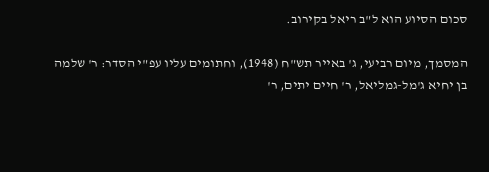סכום הסיוע הוא ל"ב ריאל בקירוב.

המסמך, מיום רביעי, ג' באייר תש"ח (1948), וחתומים עליו עפ"י הסדר: ר' שלמה בן יחיא ג'מל-גמליאל, ר' חיים יתים, ר'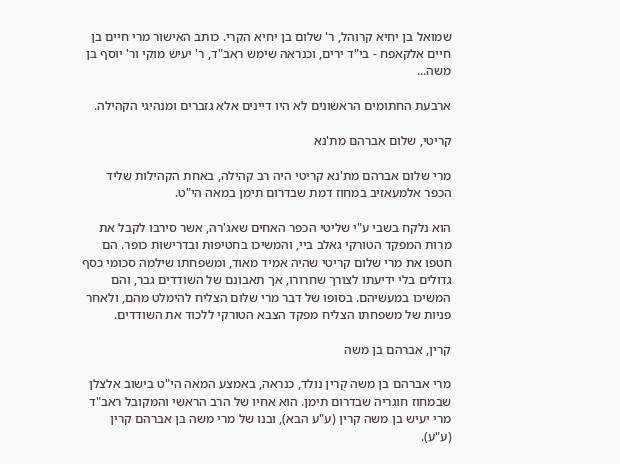שמואל בן יחיא קרוהל, ר' שלום בן יחיא הקרי. כותב האישור מרי חיים בן חיים אלקאפח - בי"ד ירים, וכנראה שימש ראב"ד, ר' יעיש מוקי ור' יוסף בן משה...

ארבעת החתומים הראשונים לא היו דיינים אלא גזברים ומנהיגי הקהילה.

קריטי, שלום אברהם מת'נא

מרי שלום אברהם מת'נא קריטי היה רב קהילה, באחת הקהילות שליד הכפר אלמעאזיב במחוז דמת שבדרום תימן במאה הי"ט.

הוא נלקח בשבי ע"י שליטי הכפר האחים שאג'רה, אשר סירבו לקבל את מרות המפקד הטורקי גאלב ביי, והמשיכו בחטיפות ובדרישות כופר. הם חטפו את מרי שלום קריטי שהיה אמיד מאוד, ומשפחתו שילמה סכומי כסף גדולים בלי ידיעתו לצורך שחרורו, אך תאבונם של השודדים גבר, והם המשיכו במעשיהם. בסופו של דבר מרי שלום הצליח להימלט מהם, ולאחר פניות של משפחתו הצליח מפקד הצבא הטורקי ללכוד את השודדים.

קרין, אברהם בן משה

מרי אברהם בן משה קֻרין נולד, כנראה, באמצע המאה הי"ט בישוב אלצלן שבמחוז חוגריה שבדרום תימן. הוא אחיו של הרב הראשי והמקובל ראב"ד מרי יעיש בן משה קרין (ע"ע הבא), ובנו של מרי משה בן אברהם קרין (ע"ע).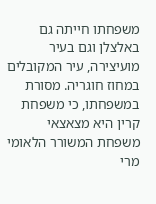משפחתו חייתה גם באלצלן וגם בעיר מועיצירה, עיר המקובלים במחוז חוגריה. מסורת במשפחתו, כי משפחת קרין היא מצאצאי משפחת המשורר הלאומי מרי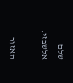שלם אלשבזי.

האזור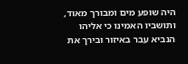היה שופע מים ומבורך מאוד, ותושביו האמינו כי אליהו הנביא עבר באיזור ובירך את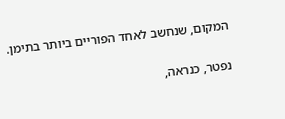המקום, שנחשב לאחד הפוריים ביותר בתימן.

נפטר, כנראה,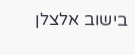בישוב אלצלן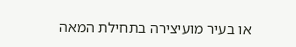או בעיר מועיצירה בתחילת המאה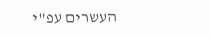העשרים עפ"י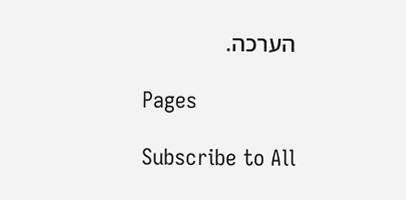הערכה.

Pages

Subscribe to All